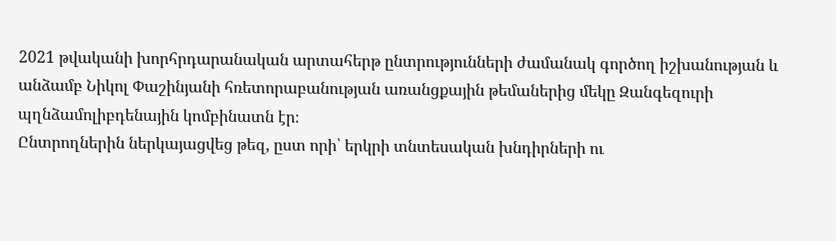2021 թվականի խորհրդարանական արտահերթ ընտրությունների ժամանակ գործող իշխանության և անձամբ Նիկոլ Փաշինյանի հռետորաբանության առանցքային թեմաներից մեկը Զանգեզուրի պղնձամոլիբդենային կոմբինատն էր։
Ընտրողներին ներկայացվեց թեզ, ըստ որի՝ երկրի տնտեսական խնդիրների ու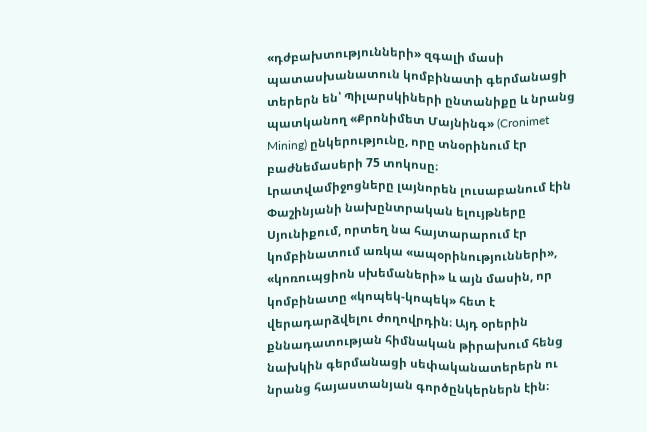«դժբախտությունների» զգալի մասի պատասխանատուն կոմբինատի գերմանացի տերերն են՝ Պիլարսկիների ընտանիքը և նրանց պատկանող «Քրոնիմետ Մայնինգ» (Cronimet Mining) ընկերությունը, որը տնօրինում էր բաժնեմասերի 75 տոկոսը։
Լրատվամիջոցները լայնորեն լուսաբանում էին Փաշինյանի նախընտրական ելույթները Սյունիքում, որտեղ նա հայտարարում էր կոմբինատում առկա «ապօրինությունների», «կոռուպցիոն սխեմաների» և այն մասին, որ կոմբինատը «կոպեկ-կոպեկ» հետ է վերադարձվելու ժողովրդին։ Այդ օրերին քննադատության հիմնական թիրախում հենց նախկին գերմանացի սեփականատերերն ու նրանց հայաստանյան գործընկերներն էին։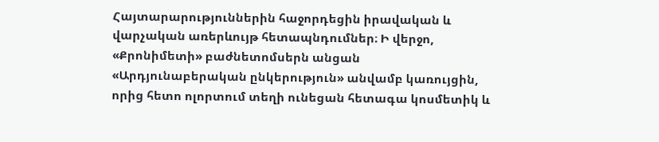Հայտարարություններին հաջորդեցին իրավական և վարչական առերևույթ հետապնդումներ։ Ի վերջո, «Քրոնիմետի» բաժնետոմսերն անցան «Արդյունաբերական ընկերություն» անվամբ կառույցին, որից հետո ոլորտում տեղի ունեցան հետագա կոսմետիկ և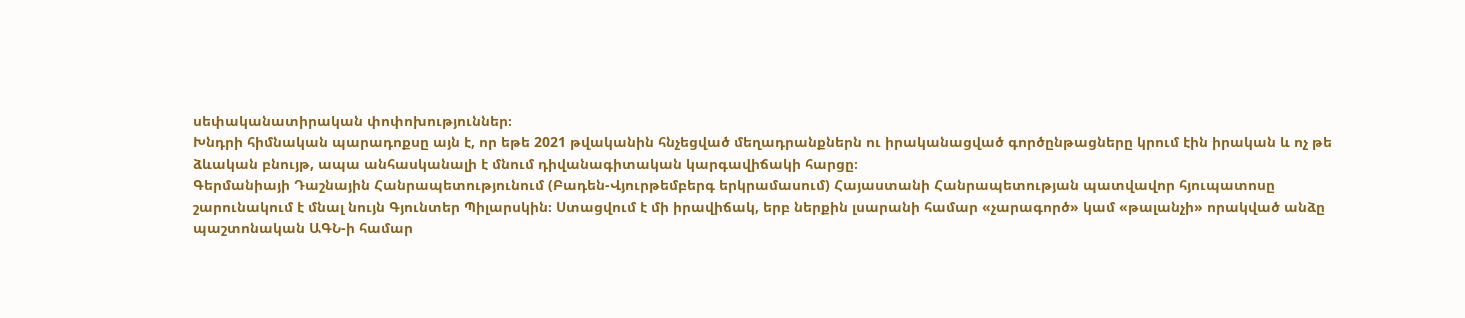սեփականատիրական փոփոխություններ։
Խնդրի հիմնական պարադոքսը այն է, որ եթե 2021 թվականին հնչեցված մեղադրանքներն ու իրականացված գործընթացները կրում էին իրական և ոչ թե ձևական բնույթ, ապա անհասկանալի է մնում դիվանագիտական կարգավիճակի հարցը։
Գերմանիայի Դաշնային Հանրապետությունում (Բադեն-Վյուրթեմբերգ երկրամասում) Հայաստանի Հանրապետության պատվավոր հյուպատոսը շարունակում է մնալ նույն Գյունտեր Պիլարսկին։ Ստացվում է մի իրավիճակ, երբ ներքին լսարանի համար «չարագործ» կամ «թալանչի» որակված անձը պաշտոնական ԱԳՆ-ի համար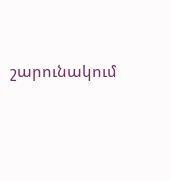շարունակում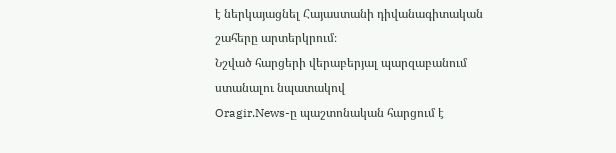է ներկայացնել Հայաստանի դիվանագիտական շահերը արտերկրում։
Նշված հարցերի վերաբերյալ պարզաբանում ստանալու նպատակով
Oragir.News-ը պաշտոնական հարցում է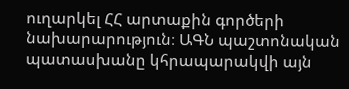ուղարկել ՀՀ արտաքին գործերի նախարարություն։ ԱԳՆ պաշտոնական պատասխանը կհրապարակվի այն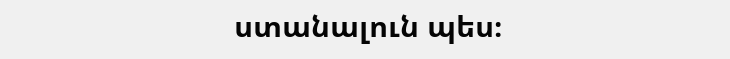ստանալուն պես։